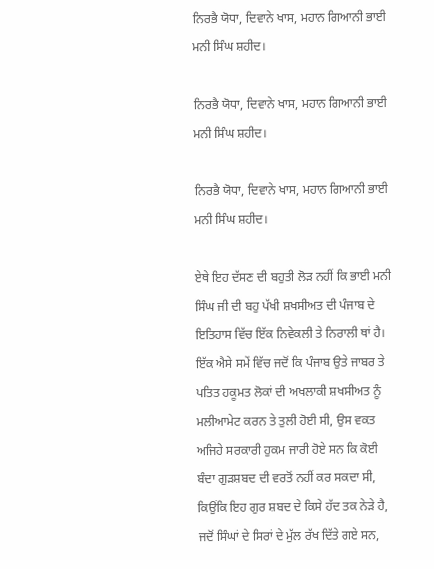ਨਿਰਭੈ ਯੋਧਾ, ਦਿਵਾਨੇ ਖਾਸ, ਮਹਾਨ ਗਿਆਨੀ ਭਾਈ ਮਨੀ ਸਿੰਘ ਸ਼ਹੀਦ।

ਨਿਰਭੈ ਯੋਧਾ, ਦਿਵਾਨੇ ਖਾਸ, ਮਹਾਨ ਗਿਆਨੀ ਭਾਈ ਮਨੀ ਸਿੰਘ ਸ਼ਹੀਦ।

ਨਿਰਭੈ ਯੋਧਾ, ਦਿਵਾਨੇ ਖਾਸ, ਮਹਾਨ ਗਿਆਨੀ ਭਾਈ ਮਨੀ ਸਿੰਘ ਸ਼ਹੀਦ।

ਏਥੇ ਇਹ ਦੱਸਣ ਦੀ ਬਹੁਤੀ ਲੋੜ ਨਹੀਂ ਕਿ ਭਾਈ ਮਨੀ ਸਿੰਘ ਜੀ ਦੀ ਬਹੁ ਪੱਖੀ ਸ਼ਖਸੀਅਤ ਦੀ ਪੰਜਾਬ ਦੇ ਇਤਿਹਾਸ ਵਿੱਚ ਇੱਕ ਨਿਵੇਕਲੀ ਤੇ ਨਿਰਾਲੀ ਥਾਂ ਹੈ। ਇੱਕ ਐਸੇ ਸਮੇਂ ਵਿੱਚ ਜਦੋਂ ਕਿ ਪੰਜਾਬ ਉਤੇ ਜਾਬਰ ਤੇ ਪਤਿਤ ਹਕੂਮਤ ਲੋਕਾਂ ਦੀ ਅਖਲਾਕੀ ਸ਼ਖਸੀਅਤ ਨੂੰ ਮਲੀਆਮੇਟ ਕਰਨ ਤੇ ਤੁਲੀ ਹੋਈ ਸੀ, ਉਸ ਵਕਤ ਅਜਿਹੇ ਸਰਕਾਰੀ ਹੁਕਮ ਜਾਰੀ ਹੋਏ ਸਨ ਕਿ ਕੋਈ ਬੰਦਾ ਗੁੜਸ਼ਬਦ ਦੀ ਵਰਤੋਂ ਨਹੀਂ ਕਰ ਸਕਦਾ ਸੀ, ਕਿਉਂਕਿ ਇਹ ਗੁਰ ਸ਼ਬਦ ਦੇ ਕਿਸੇ ਹੱਦ ਤਕ ਨੇੜੇ ਹੈ, ਜਦੋਂ ਸਿੰਘਾਂ ਦੇ ਸਿਰਾਂ ਦੇ ਮੁੱਲ ਰੱਖ ਦਿੱਤੇ ਗਏ ਸਨ,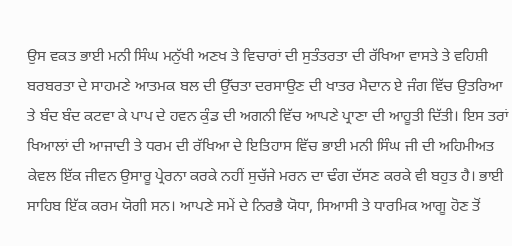ਉਸ ਵਕਤ ਭਾਈ ਮਨੀ ਸਿੰਘ ਮਨੁੱਖੀ ਅਣਖ ਤੇ ਵਿਚਾਰਾਂ ਦੀ ਸੁਤੰਤਰਤਾ ਦੀ ਰੱਖਿਆ ਵਾਸਤੇ ਤੇ ਵਹਿਸ਼ੀ ਬਰਬਰਤਾ ਦੇ ਸਾਹਮਣੇ ਆਤਮਕ ਬਲ ਦੀ ਉੱਚਤਾ ਦਰਸਾਉਣ ਦੀ ਖਾਤਰ ਮੈਦਾਨ ਏ ਜੰਗ ਵਿੱਚ ਉਤਰਿਆ  ਤੇ ਬੰਦ ਬੰਦ ਕਟਵਾ ਕੇ ਪਾਪ ਦੇ ਹਵਨ ਕੁੰਡ ਦੀ ਅਗਨੀ ਵਿੱਚ ਆਪਣੇ ਪ੍ਰਾਣਾ ਦੀ ਆਹੂਤੀ ਦਿੱਤੀ। ਇਸ ਤਰਾਂ ਖਿਆਲਾਂ ਦੀ ਆਜਾਦੀ ਤੇ ਧਰਮ ਦੀ ਰੱਖਿਆ ਦੇ ਇਤਿਹਾਸ ਵਿੱਚ ਭਾਈ ਮਨੀ ਸਿੰਘ ਜੀ ਦੀ ਅਹਿਮੀਅਤ ਕੇਵਲ ਇੱਕ ਜੀਵਨ ਉਸਾਰੂ ਪ੍ਰੇਰਨਾ ਕਰਕੇ ਨਹੀਂ ਸੁਚੱਜੇ ਮਰਨ ਦਾ ਢੰਗ ਦੱਸਣ ਕਰਕੇ ਵੀ ਬਹੁਤ ਹੈ। ਭਾਈ ਸਾਹਿਬ ਇੱਕ ਕਰਮ ਯੋਗੀ ਸਨ। ਆਪਣੇ ਸਮੇਂ ਦੇ ਨਿਰਭੈ ਯੋਧਾ, ਸਿਆਸੀ ਤੇ ਧਾਰਮਿਕ ਆਗੂ ਹੋਣ ਤੋਂ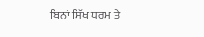ਬਿਨਾਂ ਸਿੱਖ ਧਰਮ ਤੇ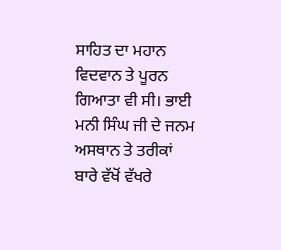ਸਾਹਿਤ ਦਾ ਮਹਾਨ ਵਿਦਵਾਨ ਤੇ ਪੂਰਨ ਗਿਆਤਾ ਵੀ ਸੀ। ਭਾਈ ਮਨੀ ਸਿੰਘ ਜੀ ਦੇ ਜਨਮ ਅਸਥਾਨ ਤੇ ਤਰੀਕਾਂ ਬਾਰੇ ਵੱਖੋਂ ਵੱਖਰੇ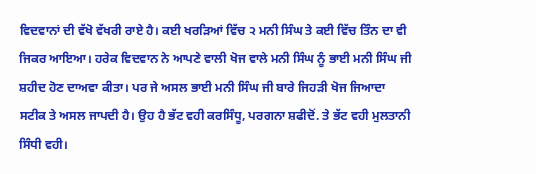ਵਿਦਵਾਨਾਂ ਦੀ ਵੱਖੋ ਵੱਖਰੀ ਰਾਏ ਹੈ। ਕਈ ਖਰੜਿਆਂ ਵਿੱਚ ੨ ਮਨੀ ਸਿੰਘ ਤੇ ਕਈ ਵਿੱਚ ਤਿੰਨ ਦਾ ਵੀ ਜਿਕਰ ਆਇਆ। ਹਰੇਕ ਵਿਦਵਾਨ ਨੇ ਆਪਣੇ ਵਾਲੀ ਖੋਜ ਵਾਲੇ ਮਨੀ ਸਿੰਘ ਨੂੰ ਭਾਈ ਮਨੀ ਸਿੰਘ ਜੀ ਸ਼ਹੀਦ ਹੋਣ ਦਾਅਵਾ ਕੀਤਾ। ਪਰ ਜੇ ਅਸਲ ਭਾਈ ਮਨੀ ਸਿੰਘ ਜੀ ਬਾਰੇ ਜਿਹੜੀ ਖੋਜ ਜਿਆਦਾ ਸਟੀਕ ਤੇ ਅਸਲ ਜਾਪਦੀ ਹੈ। ਉਹ ਹੈ ਭੱਟ ਵਹੀ ਕਰਸਿੰਧੂ, ਪਰਗਨਾ ਸ਼ਫੀਦੋਂ. ਤੇ ਭੱਟ ਵਹੀ ਮੁਲਤਾਨੀ ਸਿੰਧੀ ਵਹੀ।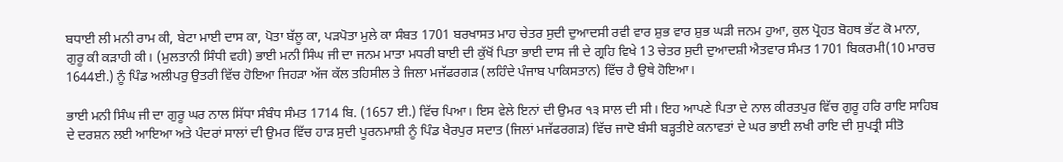ਬਧਾਈ ਲੀ ਮਨੀ ਰਾਮ ਕੀ, ਬੇਟਾ ਮਾਈ ਦਾਸ ਕਾ, ਪੋਤਾ ਬੱਲੂ ਕਾ, ਪੜਪੋਤਾ ਮੁਲੇ ਕਾ ਸੰਬਤ 1701 ਬਰਖਾਸਤ ਮਾਹ ਚੇਤਰ ਸੁਦੀ ਦੁਆਦਸੀ ਰਵੀ ਵਾਰ ਸ਼ੁਭ ਵਾਰ ਸ਼ੁਭ ਘੜੀ ਜਨਮ ਹੁਆ, ਕੁਲ ਪ੍ਰੋਹਤ ਬੋਹਥ ਭੱਟ ਕੋ ਮਾਨਾ, ਗੁਰੂ ਕੀ ਕੜਾਹੀ ਕੀ। (ਮੁਲਤਾਨੀ ਸਿੰਧੀ ਵਹੀ) ਭਾਈ ਮਨੀ ਸਿੰਘ ਜੀ ਦਾ ਜਨਮ ਮਾਤਾ ਮਧਰੀ ਬਾਈ ਦੀ ਕੁੱਖੋਂ ਪਿਤਾ ਭਾਈ ਦਾਸ ਜੀ ਦੇ ਗ੍ਰਹਿ ਵਿਖੇ 13 ਚੇਤਰ ਸੁਦੀ ਦੁਆਦਸ਼ੀ ਐਤਵਾਰ ਸੰਮਤ 1701 ਬਿਕਰਮੀ(10 ਮਾਰਚ 1644ਈ.) ਨੂੰ ਪਿੰਡ ਅਲੀਪਰੁ ਉਤਰੀ ਵਿੱਚ ਹੋਇਆ ਜਿਹੜਾ ਅੱਜ ਕੱਲ ਤਹਿਸੀਲ ਤੇ ਜਿਲਾ ਮਜੱਫਰਗੜ (ਲਹਿੰਦੇ ਪੰਜਾਬ ਪਾਕਿਸਤਾਨ) ਵਿੱਚ ਹੈ ਉਥੇ ਹੋਇਆ।

ਭਾਈ ਮਨੀ ਸਿੰਘ ਜੀ ਦਾ ਗੁਰੂ ਘਰ ਨਾਲ ਸਿੱਧਾ ਸੰਬੰਧ ਸੰਮਤ 1714 ਬਿ. (1657 ਈ.) ਵਿੱਚ ਪਿਆ। ਇਸ ਵੇਲੇ ਇਨਾਂ ਦੀ ਉਮਰ ੧੩ ਸਾਲ ਦੀ ਸੀ। ਇਹ ਆਪਣੇ ਪਿਤਾ ਦੇ ਨਾਲ ਕੀਰਤਪੁਰ ਵਿੱਚ ਗੁਰੂ ਹਰਿ ਰਾਇ ਸਾਹਿਬ ਦੇ ਦਰਸ਼ਨ ਲਈ ਆਇਆ ਅਤੇ ਪੰਦਰਾਂ ਸਾਲਾਂ ਦੀ ਉਮਰ ਵਿੱਚ ਹਾੜ ਸੁਦੀ ਪੂਰਨਮਾਸ਼ੀ ਨੂੰ ਪਿੰਡ ਖੈਰਪੁਰ ਸਦਾਤ (ਜਿਲਾਂ ਮਜੱਫਰਗੜ) ਵਿੱਚ ਜਾਦੋ ਬੰਸੀ ਬੜ੍ਹਤੀਏ ਕਨਾਵਤਾਂ ਦੇ ਘਰ ਭਾਈ ਲਖੀ ਰਾਇ ਦੀ ਸੁਪਤ੍ਰੀ ਸੀਤੋ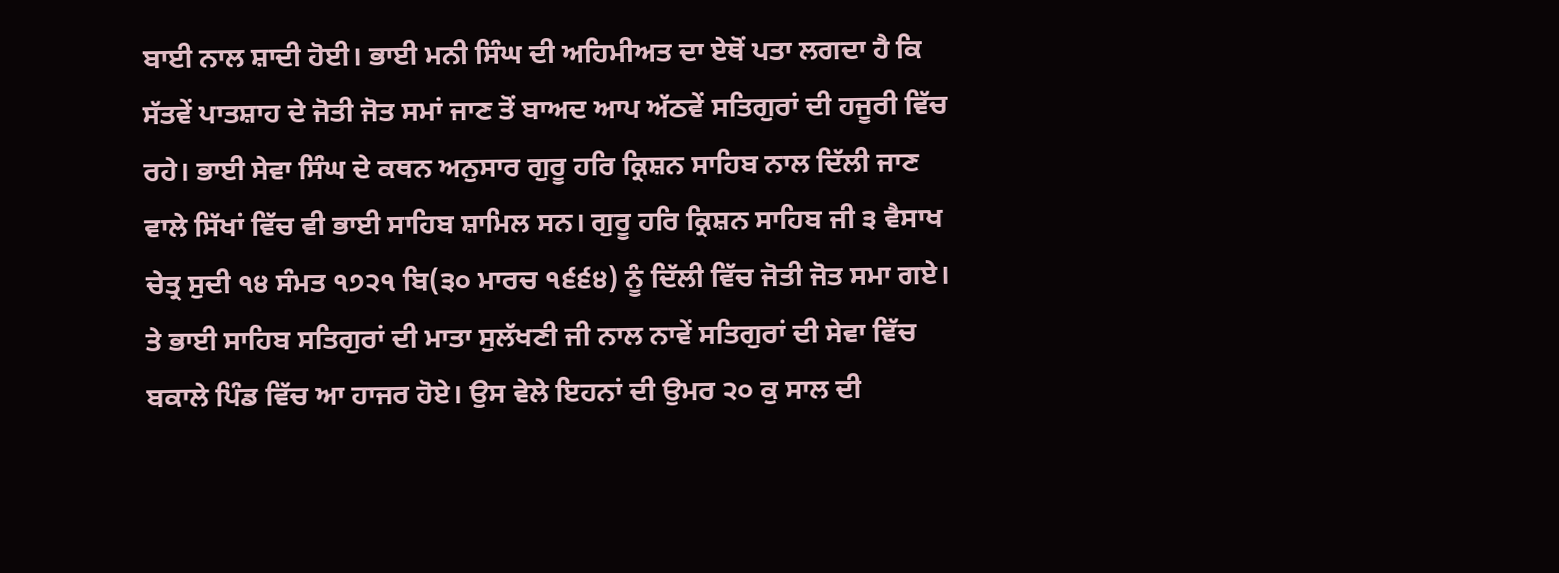ਬਾਈ ਨਾਲ ਸ਼ਾਦੀ ਹੋਈ। ਭਾਈ ਮਨੀ ਸਿੰਘ ਦੀ ਅਹਿਮੀਅਤ ਦਾ ਏਥੋਂ ਪਤਾ ਲਗਦਾ ਹੈ ਕਿ ਸੱਤਵੇਂ ਪਾਤਸ਼ਾਹ ਦੇ ਜੋਤੀ ਜੋਤ ਸਮਾਂ ਜਾਣ ਤੋਂ ਬਾਅਦ ਆਪ ਅੱਠਵੇਂ ਸਤਿਗੁਰਾਂ ਦੀ ਹਜੂਰੀ ਵਿੱਚ ਰਹੇ। ਭਾਈ ਸੇਵਾ ਸਿੰਘ ਦੇ ਕਥਨ ਅਨੁਸਾਰ ਗੁਰੂ ਹਰਿ ਕ੍ਰਿਸ਼ਨ ਸਾਹਿਬ ਨਾਲ ਦਿੱਲੀ ਜਾਣ ਵਾਲੇ ਸਿੱਖਾਂ ਵਿੱਚ ਵੀ ਭਾਈ ਸਾਹਿਬ ਸ਼ਾਮਿਲ ਸਨ। ਗੁਰੂ ਹਰਿ ਕ੍ਰਿਸ਼ਨ ਸਾਹਿਬ ਜੀ ੩ ਵੈਸਾਖ ਚੇਤ੍ਰ ਸੁਦੀ ੧੪ ਸੰਮਤ ੧੭੨੧ ਬਿ(੩੦ ਮਾਰਚ ੧੬੬੪) ਨੂੰ ਦਿੱਲੀ ਵਿੱਚ ਜੋਤੀ ਜੋਤ ਸਮਾ ਗਏ। ਤੇ ਭਾਈ ਸਾਹਿਬ ਸਤਿਗੁਰਾਂ ਦੀ ਮਾਤਾ ਸੁਲੱਖਣੀ ਜੀ ਨਾਲ ਨਾਵੇਂ ਸਤਿਗੁਰਾਂ ਦੀ ਸੇਵਾ ਵਿੱਚ ਬਕਾਲੇ ਪਿੰਡ ਵਿੱਚ ਆ ਹਾਜਰ ਹੋਏ। ਉਸ ਵੇਲੇ ਇਹਨਾਂ ਦੀ ਉਮਰ ੨੦ ਕੁ ਸਾਲ ਦੀ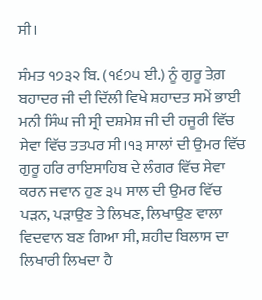ਸੀ।

ਸੰਮਤ ੧੭੩੨ ਬਿ. (੧੬੭੫ ਈ.) ਨੂੰ ਗੁਰੂ ਤੇਗ਼ ਬਹਾਦਰ ਜੀ ਦੀ ਦਿੱਲੀ ਵਿਖੇ ਸ਼ਹਾਦਤ ਸਮੇਂ ਭਾਈ ਮਨੀ ਸਿੰਘ ਜੀ ਸ੍ਰੀ ਦਸ਼ਮੇਸ਼ ਜੀ ਦੀ ਹਜੂਰੀ ਵਿੱਚ ਸੇਵਾ ਵਿੱਚ ਤਤਪਰ ਸੀ।੧੩ ਸਾਲਾਂ ਦੀ ਉਮਰ ਵਿੱਚ ਗੁਰੂ ਹਰਿ ਰਾਇਸਾਹਿਬ ਦੇ ਲੰਗਰ ਵਿੱਚ ਸੇਵਾ ਕਰਨ ਜਵਾਨ ਹੁਣ ੩੫ ਸਾਲ ਦੀ ਉਮਰ ਵਿੱਚ ਪੜਨ, ਪੜਾਉਣ ਤੇ ਲਿਖਣ, ਲਿਖਾਉਣ ਵਾਲਾ ਵਿਦਵਾਨ ਬਣ ਗਿਆ ਸੀ, ਸ਼ਹੀਦ ਬਿਲਾਸ ਦਾ ਲਿਖਾਰੀ ਲਿਖਦਾ ਹੈ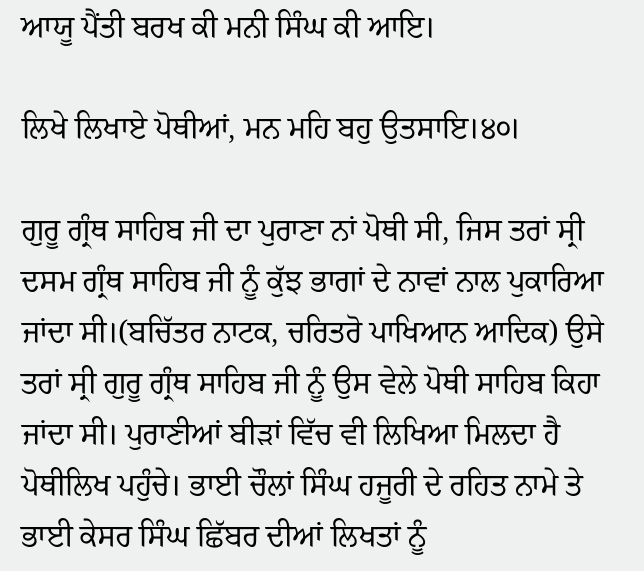ਆਯੂ ਪੈਂਤੀ ਬਰਖ ਕੀ ਮਨੀ ਸਿੰਘ ਕੀ ਆਇ।

ਲਿਖੇ ਲਿਖਾਏ ਪੋਥੀਆਂ, ਮਨ ਮਹਿ ਬਹੁ ਉਤਸਾਇ।੪੦।

ਗੁਰੂ ਗ੍ਰੰਥ ਸਾਹਿਬ ਜੀ ਦਾ ਪੁਰਾਣਾ ਨਾਂ ਪੋਥੀ ਸੀ, ਜਿਸ ਤਰਾਂ ਸ੍ਰੀ ਦਸਮ ਗ੍ਰੰਥ ਸਾਹਿਬ ਜੀ ਨੂੰ ਕੁੱਝ ਭਾਗਾਂ ਦੇ ਨਾਵਾਂ ਨਾਲ ਪੁਕਾਰਿਆ ਜਾਂਦਾ ਸੀ।(ਬਚਿੱਤਰ ਨਾਟਕ, ਚਰਿਤਰੋ ਪਾਖਿਆਨ ਆਦਿਕ) ਉਸੇ ਤਰਾਂ ਸ੍ਰੀ ਗੁਰੂ ਗ੍ਰੰਥ ਸਾਹਿਬ ਜੀ ਨੂੰ ਉਸ ਵੇਲੇ ਪੋਥੀ ਸਾਹਿਬ ਕਿਹਾ ਜਾਂਦਾ ਸੀ। ਪੁਰਾਣੀਆਂ ਬੀੜਾਂ ਵਿੱਚ ਵੀ ਲਿਖਿਆ ਮਿਲਦਾ ਹੈ ਪੋਥੀਲਿਖ ਪਹੁੰਚੇ। ਭਾਈ ਚੌਲਾਂ ਸਿੰਘ ਹਜੂਰੀ ਦੇ ਰਹਿਤ ਨਾਮੇ ਤੇ ਭਾਈ ਕੇਸਰ ਸਿੰਘ ਛਿੱਬਰ ਦੀਆਂ ਲਿਖਤਾਂ ਨੂੰ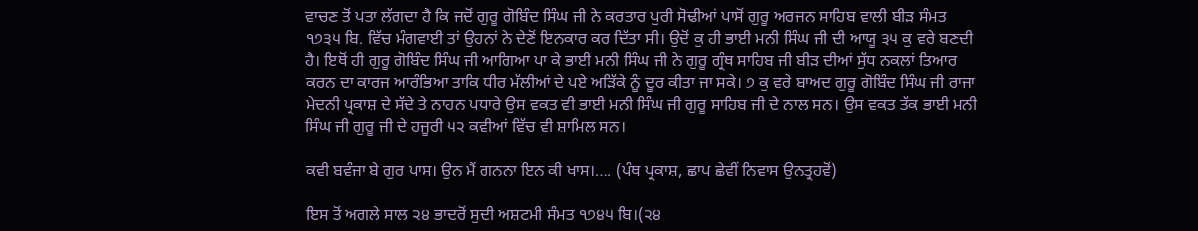ਵਾਚਣ ਤੋਂ ਪਤਾ ਲੱਗਦਾ ਹੈ ਕਿ ਜਦੋਂ ਗੁਰੂ ਗੋਬਿੰਦ ਸਿੰਘ ਜੀ ਨੇ ਕਰਤਾਰ ਪੁਰੀ ਸੋਢੀਆਂ ਪਾਸੋਂ ਗੁਰੂ ਅਰਜਨ ਸਾਹਿਬ ਵਾਲੀ ਬੀੜ ਸੰਮਤ ੧੭੩੫ ਬਿ. ਵਿੱਚ ਮੰਗਵਾਈ ਤਾਂ ਉਹਨਾਂ ਨੇ ਦੇਣੋਂ ਇਨਕਾਰ ਕਰ ਦਿੱਤਾ ਸੀ। ਉਦੋਂ ਕੁ ਹੀ ਭਾਈ ਮਨੀ ਸਿੰਘ ਜੀ ਦੀ ਆਯੂ ੩੫ ਕੁ ਵਰੇ ਬਣਦੀ ਹੈ। ਇਥੋਂ ਹੀ ਗੁਰੂ ਗੋਬਿੰਦ ਸਿੰਘ ਜੀ ਆਗਿਆ ਪਾ ਕੇ ਭਾਈ ਮਨੀ ਸਿੰਘ ਜੀ ਨੇ ਗੁਰੂ ਗ੍ਰੰਥ ਸਾਹਿਬ ਜੀ ਬੀੜ ਦੀਆਂ ਸੁੱਧ ਨਕਲਾਂ ਤਿਆਰ ਕਰਨ ਦਾ ਕਾਰਜ ਆਰੰਭਿਆ ਤਾਕਿ ਧੀਰ ਮੱਲੀਆਂ ਦੇ ਪਏ ਅੜਿੱਕੇ ਨੂੰ ਦੂਰ ਕੀਤਾ ਜਾ ਸਕੇ। ੭ ਕੁ ਵਰੇ ਬਾਅਦ ਗੁਰੂ ਗੋਬਿੰਦ ਸਿੰਘ ਜੀ ਰਾਜਾ ਮੇਦਨੀ ਪ੍ਰਕਾਸ਼ ਦੇ ਸੱਦੇ ਤੇ ਨਾਹਨ ਪਧਾਰੇ ਉਸ ਵਕਤ ਵੀ ਭਾਈ ਮਨੀ ਸਿੰਘ ਜੀ ਗੁਰੂ ਸਾਹਿਬ ਜੀ ਦੇ ਨਾਲ ਸਨ। ਉਸ ਵਕਤ ਤੱਕ ਭਾਈ ਮਨੀ ਸਿੰਘ ਜੀ ਗੁਰੂ ਜੀ ਦੇ ਹਜੂਰੀ ੫੨ ਕਵੀਆਂ ਵਿੱਚ ਵੀ ਸ਼ਾਮਿਲ ਸਨ।

ਕਵੀ ਬਵੰਜਾ ਬੇ ਗੁਰ ਪਾਸ। ਉਨ ਮੈਂ ਗਨਨਾ ਇਨ ਕੀ ਖਾਸ।…. (ਪੰਥ ਪ੍ਰਕਾਸ਼, ਛਾਪ ਛੇਵੀਂ ਨਿਵਾਸ ਉਨਤ੍ਰਹਵੋਂ)

ਇਸ ਤੋਂ ਅਗਲੇ ਸਾਲ ੨੪ ਭਾਦਰੋਂ ਸੁਦੀ ਅਸ਼ਟਮੀ ਸੰਮਤ ੧੭੪੫ ਬਿ।(੨੪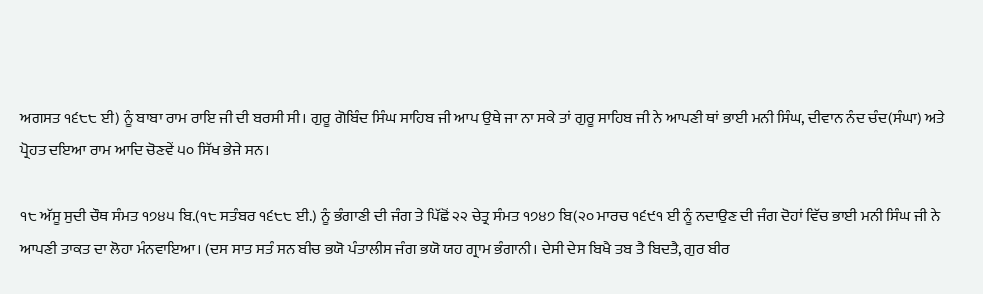ਅਗਸਤ ੧੬੮੮ ਈ) ਨੂੰ ਬਾਬਾ ਰਾਮ ਰਾਇ ਜੀ ਦੀ ਬਰਸੀ ਸੀ। ਗੁਰੂ ਗੋਬਿੰਦ ਸਿੰਘ ਸਾਹਿਬ ਜੀ ਆਪ ਉਥੇ ਜਾ ਨਾ ਸਕੇ ਤਾਂ ਗੁਰੂ ਸਾਹਿਬ ਜੀ ਨੇ ਆਪਣੀ ਥਾਂ ਭਾਈ ਮਨੀ ਸਿੰਘ, ਦੀਵਾਨ ਨੰਦ ਚੰਦ(ਸੰਘਾ) ਅਤੇ ਪ੍ਰੋਹਤ ਦਇਆ ਰਾਮ ਆਦਿ ਚੋਣਵੇਂ ੫੦ ਸਿੱਖ ਭੇਜੇ ਸਨ।

੧੮ ਅੱਸੂ ਸੁਦੀ ਚੌਥ ਸੰਮਤ ੧੭੪੫ ਬਿ.(੧੮ ਸਤੰਬਰ ੧੬੮੮ ਈ.) ਨੂੰ ਭੰਗਾਣੀ ਦੀ ਜੰਗ ਤੇ ਪਿੱਛੋਂ ੨੨ ਚੇਤ੍ਰ ਸੰਮਤ ੧੭੪੭ ਬਿ(੨੦ ਮਾਰਚ ੧੬੯੧ ਈ ਨੂੰ ਨਦਾਉਣ ਦੀ ਜੰਗ ਦੋਹਾਂ ਵਿੱਚ ਭਾਈ ਮਨੀ ਸਿੰਘ ਜੀ ਨੇ ਆਪਣੀ ਤਾਕਤ ਦਾ ਲੋਹਾ ਮੰਨਵਾਇਆ। (ਦਸ ਸਾਤ ਸਤੰ ਸਨ ਬੀਚ ਭਯੋ ਪੰਤਾਲੀਸ ਜੰਗ ਭਯੋ ਯਹ ਗ੍ਰਾਮ ਭੰਗਾਨੀ। ਦੇਸੀ ਦੇਸ ਬਿਖੈ ਤਬ ਤੈ ਬਿਦਤੈ, ਗੁਰ ਬੀਰ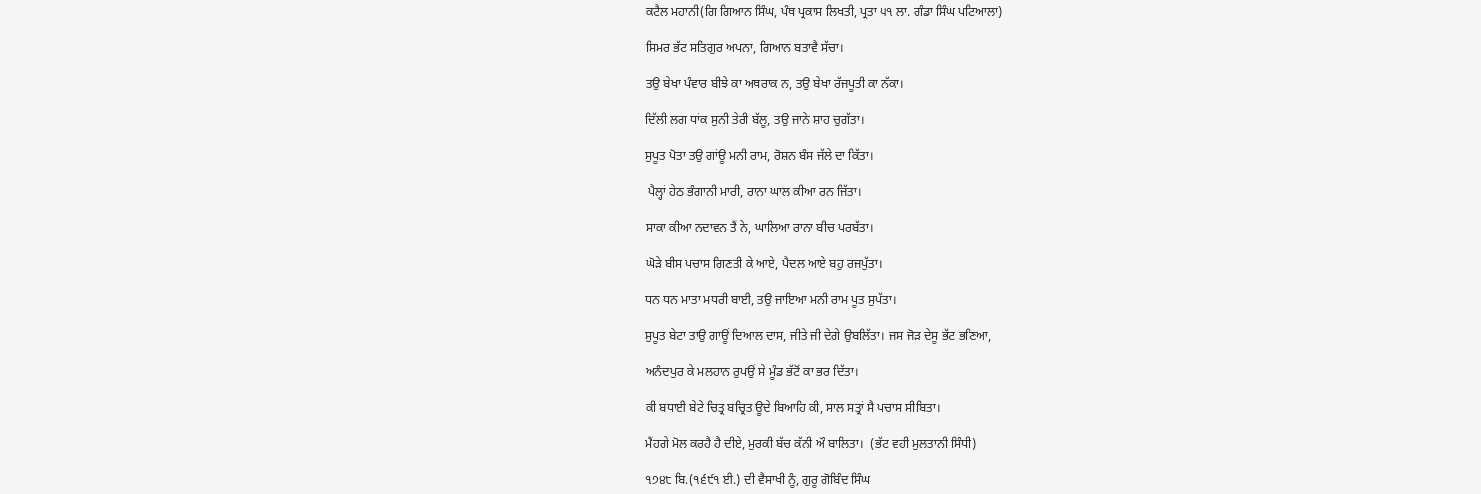ਕਟੈਲ ਮਹਾਨੀ(ਗਿ ਗਿਆਨ ਸਿੰਘ, ਪੰਥ ਪ੍ਰਕਾਸ ਲਿਖਤੀ, ਪ੍ਰਤਾ ੫੧ ਲਾ. ਗੰਡਾ ਸਿੰਘ ਪਟਿਆਲਾ)

ਸਿਮਰ ਭੱਟ ਸਤਿਗੁਰ ਅਪਨਾ, ਗਿਆਨ ਬਤਾਵੈ ਸੱਚਾ।

ਤਉ ਬੇਖਾ ਪੰਵਾਰ ਬੀਝੇ ਕਾ ਅਥਰਾਕ ਨ, ਤਉ ਬੇਖਾ ਰੱਜਪੂਤੀ ਕਾ ਨੱਕਾ।

ਦਿੱਲੀ ਲਗ ਧਾਂਕ ਸੁਨੀ ਤੇਰੀ ਬੱਲੂ, ਤਉ ਜਾਨੇ ਸ਼ਾਹ ਚੁਗੱਤਾ।

ਸੁਪੂਤ ਪੋਤਾ ਤਉ ਗਾਂਊ ਮਨੀ ਰਾਮ, ਰੋਸ਼ਨ ਬੰਸ ਜੱਲੇ ਦਾ ਕਿੱਤਾ।

 ਪੈਲ੍ਹਾਂ ਹੇਠ ਭੰਗਾਨੀ ਮਾਰੀ, ਰਾਨਾ ਘਾਲ ਕੀਆ ਰਨ ਜਿੱਤਾ।

ਸਾਕਾ ਕੀਆ ਨਦਾਵਨ ਤੈਂ ਨੇ, ਘਾਲਿਆ ਰਾਨਾ ਬੀਚ ਪਰਬੱਤਾ।

ਘੋੜੇ ਬੀਸ ਪਚਾਸ ਗਿਣਤੀ ਕੇ ਆਏ, ਪੈਦਲ ਆਏ ਬਹੁ ਰਜਪੁੱਤਾ।

ਧਨ ਧਨ ਮਾਤਾ ਮਧਰੀ ਬਾਈ, ਤਉ ਜਾਇਆ ਮਨੀ ਰਾਮ ਪੂਤ ਸੁਪੱਤਾ।

ਸੁਪੂਤ ਬੇਟਾ ਤਾਉ ਗਾਊਂ ਦਿਆਲ ਦਾਸ, ਜੀਤੇ ਜੀ ਦੇਗੇ ਉਬਲਿੱਤਾ। ਜਸ ਜੋੜ ਦੇਸੂ ਭੱਟ ਭਣਿਆ,

ਅਨੰਦਪੁਰ ਕੇ ਮਲਹਾਨ ਰੁਪਉਂ ਸੇ ਮੂੰਡ ਭੱਟੋਂ ਕਾ ਭਰ ਦਿੱਤਾ।

ਕੀ ਬਧਾਈ ਬੇਟੇ ਚਿਤ੍ਰ ਬਚ੍ਰਿਤ ਊਦੇ ਬਿਆਹਿ ਕੀ, ਸਾਲ ਸਤ੍ਰਾਂ ਸੈ ਪਚਾਸ ਸੀਬਿਤਾ।

ਮੈਂਹਗੇ ਮੋਲ ਕਰਹੈ ਹੈ ਦੀਏ, ਮੁਰਕੀ ਬੱਚ ਕੱਨੀ ਔ ਬਾਲਿਤਾ।  (ਭੱਟ ਵਹੀ ਮੁਲਤਾਨੀ ਸਿੰਧੀ)

੧੭੪੮ ਬਿ.(੧੬੯੧ ਈ.) ਦੀ ਵੈਸਾਖੀ ਨੂੰ, ਗੁਰੂ ਗੋਬਿੰਦ ਸਿੰਘ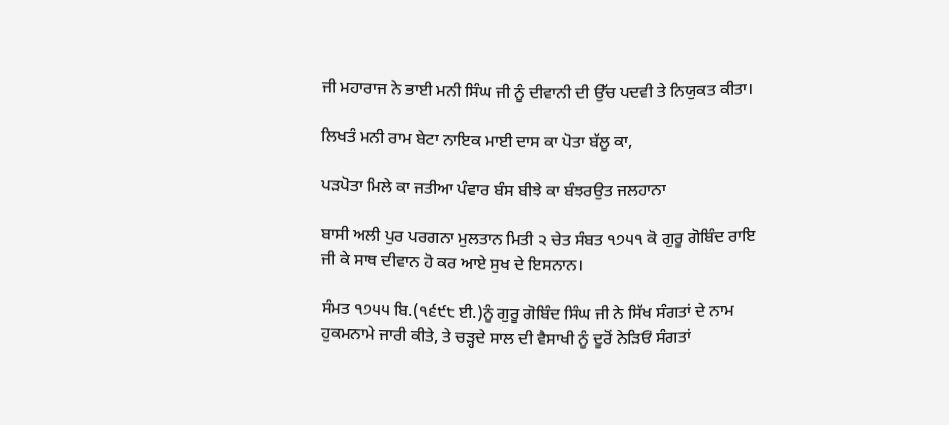ਜੀ ਮਹਾਰਾਜ ਨੇ ਭਾਈ ਮਨੀ ਸਿੰਘ ਜੀ ਨੂੰ ਦੀਵਾਨੀ ਦੀ ਉੱਚ ਪਦਵੀ ਤੇ ਨਿਯੁਕਤ ਕੀਤਾ।

ਲਿਖਤੰ ਮਨੀ ਰਾਮ ਬੇਟਾ ਨਾਇਕ ਮਾਈ ਦਾਸ ਕਾ ਪੋਤਾ ਬੱਲੂ ਕਾ,

ਪੜਪੋਤਾ ਮਿਲੇ ਕਾ ਜਤੀਆ ਪੰਵਾਰ ਬੰਸ ਬੀਝੇ ਕਾ ਬੰਝਰਉਤ ਜਲਹਾਨਾ

ਬਾਸੀ ਅਲੀ ਪੁਰ ਪਰਗਨਾ ਮੁਲਤਾਨ ਮਿਤੀ ੨ ਚੇਤ ਸੰਬਤ ੧੭੫੧ ਕੋ ਗੁਰੂ ਗੋਬਿੰਦ ਰਾਇ ਜੀ ਕੇ ਸਾਥ ਦੀਵਾਨ ਹੋ ਕਰ ਆਏ ਸੁਖ ਦੇ ਇਸਨਾਨ।

ਸੰਮਤ ੧੭੫੫ ਬਿ.(੧੬੯੮ ਈ.)ਨੂੰ ਗੁਰੂ ਗੋਬਿੰਦ ਸਿੰਘ ਜੀ ਨੇ ਸਿੱਖ ਸੰਗਤਾਂ ਦੇ ਨਾਮ ਹੁਕਮਨਾਮੇ ਜਾਰੀ ਕੀਤੇ, ਤੇ ਚੜ੍ਹਦੇ ਸਾਲ ਦੀ ਵੈਸਾਖੀ ਨੂੰ ਦੂਰੋਂ ਨੇੜਿਓਂ ਸੰਗਤਾਂ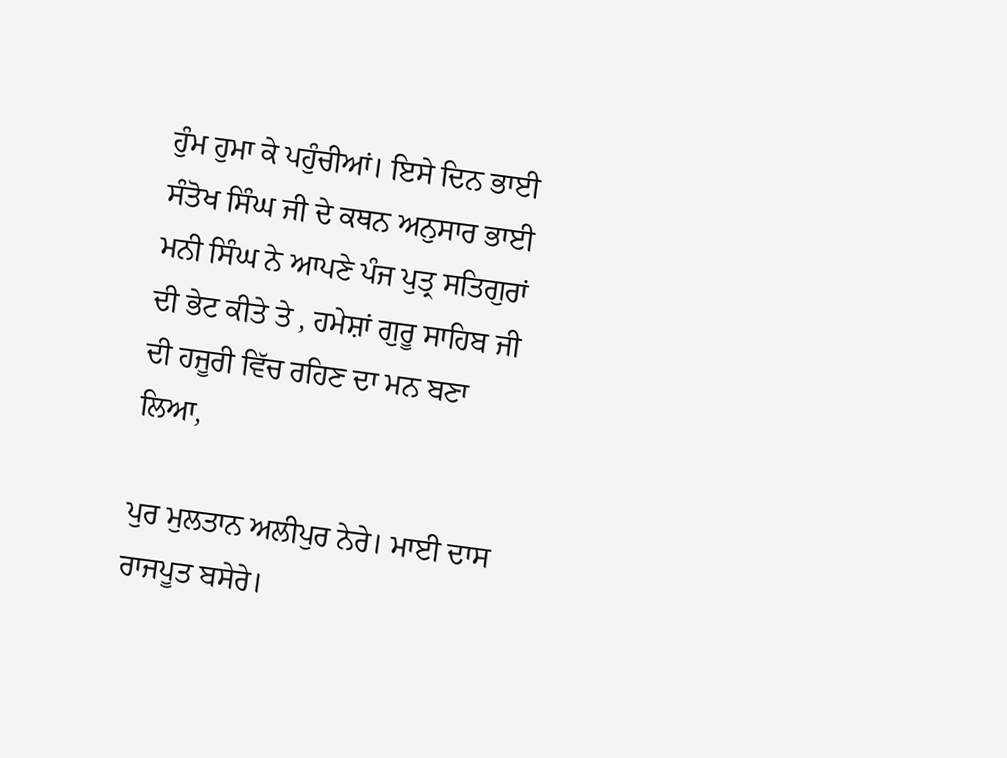ਹੁੰਮ ਹੁਮਾ ਕੇ ਪਹੁੰਚੀਆਂ। ਇਸੇ ਦਿਨ ਭਾਈ ਸੰਤੋਖ ਸਿੰਘ ਜੀ ਦੇ ਕਥਨ ਅਨੁਸਾਰ ਭਾਈ ਮਨੀ ਸਿੰਘ ਨੇ ਆਪਣੇ ਪੰਜ ਪੁਤ੍ਰ ਸਤਿਗੁਰਾਂ ਦੀ ਭੇਟ ਕੀਤੇ ਤੇ , ਹਮੇਸ਼ਾਂ ਗੁਰੂ ਸਾਹਿਬ ਜੀ ਦੀ ਹਜੂਰੀ ਵਿੱਚ ਰਹਿਣ ਦਾ ਮਨ ਬਣਾ ਲਿਆ,

ਪੁਰ ਮੁਲਤਾਨ ਅਲੀਪੁਰ ਨੇਰੇ। ਮਾਈ ਦਾਸ ਰਾਜਪੂਤ ਬਸੇਰੇ।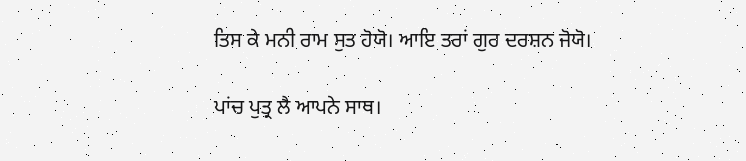ਤਿਸ ਕੇ ਮਨੀ ਰਾਮ ਸੁਤ ਹੋਯੋ। ਆਇ ਤਰਾਂ ਗੁਰ ਦਰਸ਼ਨ ਜੋਯੋ।

ਪਾਂਚ ਪੁਤ੍ਰ ਲੈ ਆਪਨੇ ਸਾਥ।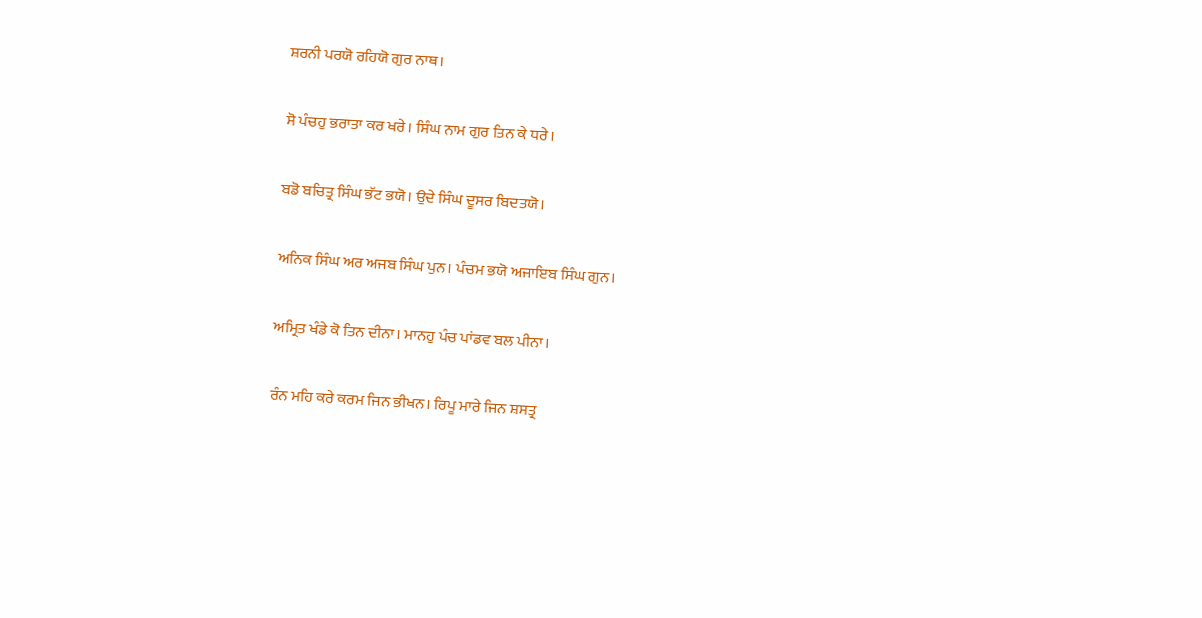ਸ਼ਰਨੀ ਪਰਯੋ ਰਹਿਯੋ ਗੁਰ ਨਾਥ।

ਸੋ ਪੰਚਹੁ ਭਰਾਤਾ ਕਰ ਖਰੇ। ਸਿੰਘ ਨਾਮ ਗੁਰ ਤਿਨ ਕੇ ਧਰੇ।

ਬਡੋ ਬਚਿਤ੍ਰ ਸਿੰਘ ਭੱਟ ਭਯੋ। ਉਦੇ ਸਿੰਘ ਦੂਸਰ ਬਿਦਤਯੋ।

ਅਨਿਕ ਸਿੰਘ ਅਰ ਅਜਬ ਸਿੰਘ ਪੁਨ। ਪੰਚਮ ਭਯੋ ਅਜਾਇਬ ਸਿੰਘ ਗੁਨ।

ਅਮ੍ਰਿਤ ਖੰਡੇ ਕੋ ਤਿਨ ਦੀਨਾ। ਮਾਨਹੁ ਪੰਚ ਪਾਂਡਵ ਬਲ ਪੀਨਾ।

ਰੰਨ ਮਹਿ ਕਰੇ ਕਰਮ ਜਿਨ ਭੀਖਨ। ਰਿਪੂ ਮਾਰੇ ਜਿਨ ਸ਼ਸਤ੍ਰ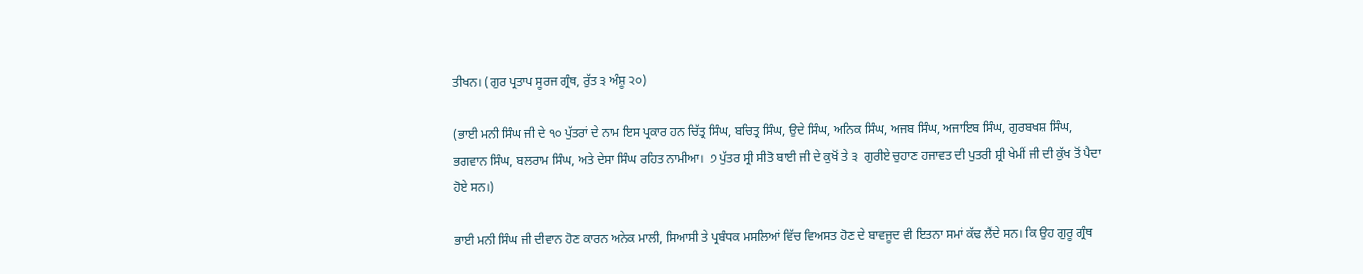ਤੀਖਨ। (ਗੁਰ ਪ੍ਰਤਾਪ ਸੂਰਜ ਗ੍ਰੰਥ, ਰੁੱਤ ੩ ਅੰਸ਼ੂ ੨੦)

(ਭਾਈ ਮਨੀ ਸਿੰਘ ਜੀ ਦੇ ੧੦ ਪੁੱਤਰਾਂ ਦੇ ਨਾਮ ਇਸ ਪ੍ਰਕਾਰ ਹਨ ਚਿੱਤ੍ਰ ਸਿੰਘ, ਬਚਿਤ੍ਰ ਸਿੰਘ, ਉਦੇ ਸਿੰਘ, ਅਨਿਕ ਸਿੰਘ, ਅਜਬ ਸਿੰਘ, ਅਜਾਇਬ ਸਿੰਘ, ਗੁਰਬਖਸ਼ ਸਿੰਘ, ਭਗਵਾਨ ਸਿੰਘ, ਬਲਰਾਮ ਸਿੰਘ, ਅਤੇ ਦੇਸਾ ਸਿੰਘ ਰਹਿਤ ਨਾਮੀਆ।  ੭ ਪੁੱਤਰ ਸ੍ਰੀ ਸੀਤੋ ਬਾਈ ਜੀ ਦੇ ਕੁਖੋਂ ਤੇ ੩  ਗੁਰੀਏ ਚੁਹਾਣ ਹਜਾਵਤ ਦੀ ਪੁਤਰੀ ਸ਼੍ਰੀ ਖੇਮੀਂ ਜੀ ਦੀ ਕੁੱਖ ਤੋਂ ਪੈਦਾ ਹੋਏ ਸਨ।)

ਭਾਈ ਮਨੀ ਸਿੰਘ ਜੀ ਦੀਵਾਨ ਹੋਣ ਕਾਰਨ ਅਨੇਕ ਮਾਲੀ, ਸਿਆਸੀ ਤੇ ਪ੍ਰਬੰਧਕ ਮਸਲਿਆਂ ਵਿੱਚ ਵਿਅਸਤ ਹੋਣ ਦੇ ਬਾਵਜੂਦ ਵੀ ਇਤਨਾ ਸਮਾਂ ਕੱਢ ਲੈਂਦੇ ਸਨ। ਕਿ ਉਹ ਗੁਰੂ ਗ੍ਰੰਥ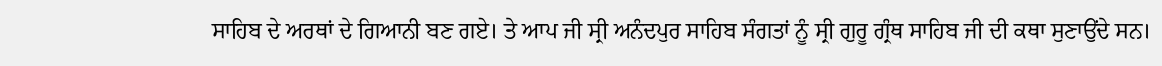ਸਾਹਿਬ ਦੇ ਅਰਥਾਂ ਦੇ ਗਿਆਨੀ ਬਣ ਗਏ। ਤੇ ਆਪ ਜੀ ਸ੍ਰੀ ਅਨੰਦਪੁਰ ਸਾਹਿਬ ਸੰਗਤਾਂ ਨੂੰ ਸ੍ਰੀ ਗੁਰੂ ਗ੍ਰੰਥ ਸਾਹਿਬ ਜੀ ਦੀ ਕਥਾ ਸੁਣਾਉਂਦੇ ਸਨ।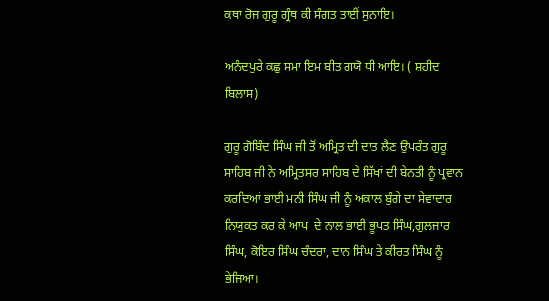ਕਥਾ ਰੋਜ ਗੁਰੂ ਗ੍ਰੰਥ ਕੀ ਸੰਗਤ ਤਾਈਂ ਸੁਨਾਇ।

ਅਨੰਦਪੁਰੇ ਕਛੁ ਸਮਾ ਇਮ ਬੀਤ ਗਯੋ ਧੀ ਆਇ। ( ਸ਼ਹੀਦ ਬਿਲਾਸ)

ਗੁਰੂ ਗੋਬਿੰਦ ਸਿੰਘ ਜੀ ਤੋਂ ਅਮ੍ਰਿਤ ਦੀ ਦਾਤ ਲੈਣ ਉਪਰੰਤ ਗੁਰੂ ਸਾਹਿਬ ਜੀ ਨੇ ਅਮ੍ਰਿਤਸਰ ਸਾਹਿਬ ਦੇ ਸਿੱਖਾਂ ਦੀ ਬੇਨਤੀ ਨੂੰ ਪ੍ਰਵਾਨ ਕਰਦਿਆਂ ਭਾਈ ਮਨੀ ਸਿੰਘ ਜੀ ਨੂੰ ਅਕਾਲ ਬੁੰਗੇ ਦਾ ਸੇਵਾਦਾਰ ਨਿਯੁਕਤ ਕਰ ਕੇ ਆਪ  ਦੇ ਨਾਲ ਭਾਈ ਭੂਪਤ ਸਿੰਘ,ਗੁਲਜਾਰ ਸਿੰਘ, ਕੋਇਰ ਸਿੰਘ ਚੰਦਰਾ, ਦਾਨ ਸਿੰਘ ਤੇ ਕੀਰਤ ਸਿੰਘ ਨੂੰ ਭੇਜਿਆ।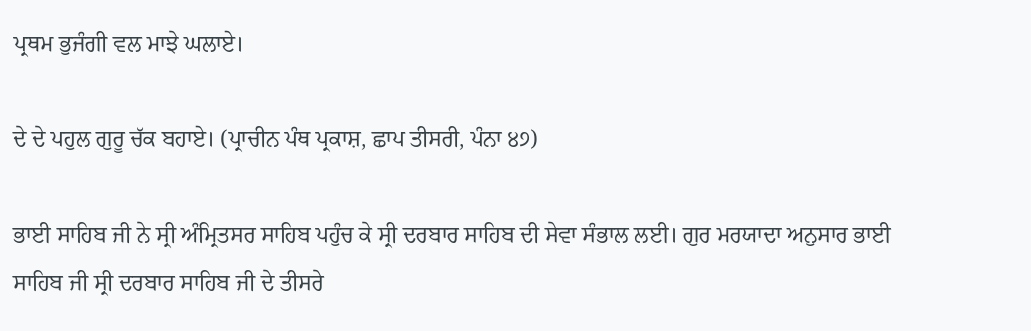ਪ੍ਰਥਮ ਭੁਜੰਗੀ ਵਲ ਮਾਝੇ ਘਲਾਏ।

ਦੇ ਦੇ ਪਹੁਲ ਗੁਰੂ ਚੱਕ ਬਹਾਏ। (ਪ੍ਰਾਚੀਨ ਪੰਥ ਪ੍ਰਕਾਸ਼, ਛਾਪ ਤੀਸਰੀ, ਪੰਨਾ ੪੭)

ਭਾਈ ਸਾਹਿਬ ਜੀ ਨੇ ਸ੍ਰੀ ਅੰਮ੍ਰਿਤਸਰ ਸਾਹਿਬ ਪਹੁੰਚ ਕੇ ਸ੍ਰੀ ਦਰਬਾਰ ਸਾਹਿਬ ਦੀ ਸੇਵਾ ਸੰਭਾਲ ਲਈ। ਗੁਰ ਮਰਯਾਦਾ ਅਨੁਸਾਰ ਭਾਈ ਸਾਹਿਬ ਜੀ ਸ੍ਰੀ ਦਰਬਾਰ ਸਾਹਿਬ ਜੀ ਦੇ ਤੀਸਰੇ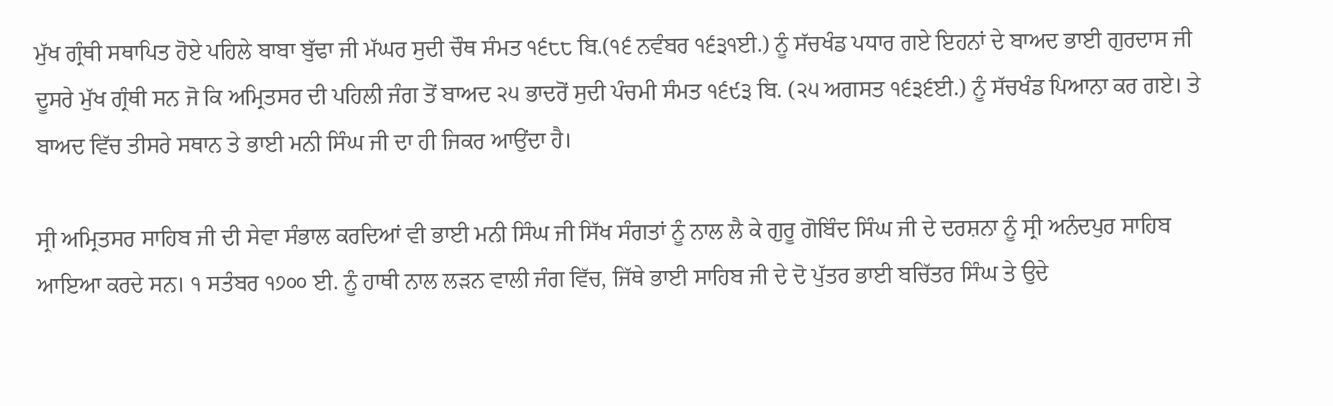ਮੁੱਖ ਗ੍ਰੰਥੀ ਸਥਾਪਿਤ ਹੋਏ ਪਹਿਲੇ ਬਾਬਾ ਬੁੱਢਾ ਜੀ ਮੱਘਰ ਸੁਦੀ ਚੌਥ ਸੰਮਤ ੧੬੮੮ ਬਿ.(੧੬ ਨਵੰਬਰ ੧੬੩੧ਈ.) ਨੂੰ ਸੱਚਖੰਡ ਪਧਾਰ ਗਏ ਇਹਨਾਂ ਦੇ ਬਾਅਦ ਭਾਈ ਗੁਰਦਾਸ ਜੀ ਦੂਸਰੇ ਮੁੱਖ ਗ੍ਰੰਥੀ ਸਨ ਜੋ ਕਿ ਅਮ੍ਰਿਤਸਰ ਦੀ ਪਹਿਲੀ ਜੰਗ ਤੋਂ ਬਾਅਦ ੨੫ ਭਾਦਰੋਂ ਸੁਦੀ ਪੰਚਮੀ ਸੰਮਤ ੧੬੯੩ ਬਿ. (੨੫ ਅਗਸਤ ੧੬੩੬ਈ.) ਨੂੰ ਸੱਚਖੰਡ ਪਿਆਨਾ ਕਰ ਗਏ। ਤੇ ਬਾਅਦ ਵਿੱਚ ਤੀਸਰੇ ਸਥਾਨ ਤੇ ਭਾਈ ਮਨੀ ਸਿੰਘ ਜੀ ਦਾ ਹੀ ਜਿਕਰ ਆਉਂਦਾ ਹੈ।

ਸ੍ਰੀ ਅਮ੍ਰਿਤਸਰ ਸਾਹਿਬ ਜੀ ਦੀ ਸੇਵਾ ਸੰਭਾਲ ਕਰਦਿਆਂ ਵੀ ਭਾਈ ਮਨੀ ਸਿੰਘ ਜੀ ਸਿੱਖ ਸੰਗਤਾਂ ਨੂੰ ਨਾਲ ਲੈ ਕੇ ਗੁਰੂ ਗੋਬਿੰਦ ਸਿੰਘ ਜੀ ਦੇ ਦਰਸ਼ਨਾ ਨੂੰ ਸ੍ਰੀ ਅਨੰਦਪੁਰ ਸਾਹਿਬ ਆਇਆ ਕਰਦੇ ਸਨ। ੧ ਸਤੰਬਰ ੧੭੦੦ ਈ. ਨੂੰ ਹਾਥੀ ਨਾਲ ਲੜਨ ਵਾਲੀ ਜੰਗ ਵਿੱਚ, ਜਿੱਥੇ ਭਾਈ ਸਾਹਿਬ ਜੀ ਦੇ ਦੋ ਪੁੱਤਰ ਭਾਈ ਬਚਿੱਤਰ ਸਿੰਘ ਤੇ ਉਦੇ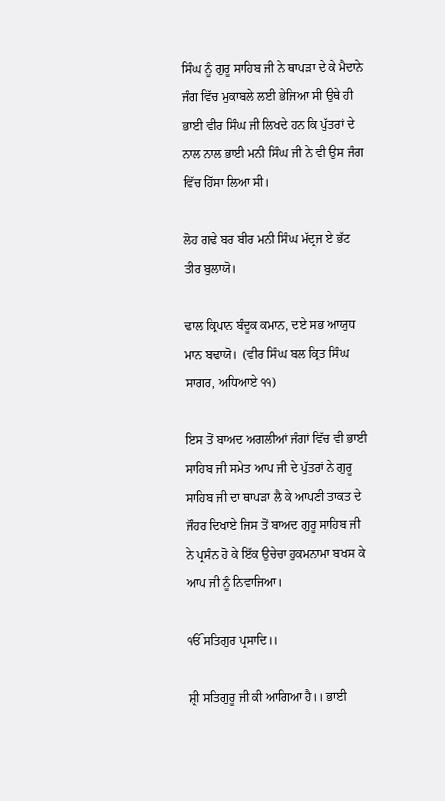ਸਿੰਘ ਨੂੰ ਗੁਰੂ ਸਾਹਿਬ ਜੀ ਨੇ ਥਾਪੜਾ ਦੇ ਕੇ ਮੈਦਾਨੇ ਜੰਗ ਵਿੱਚ ਮੁਕਾਬਲੇ ਲਈ ਭੇਜਿਆ ਸੀ ਉਥੇ ਹੀ ਭਾਈ ਵੀਰ ਸਿੰਘ ਜੀ ਲਿਖਦੇ ਹਨ ਕਿ ਪੁੱਤਰਾਂ ਦੇ ਨਾਲ ਨਾਲ ਭਾਈ ਮਨੀ ਸਿੰਘ ਜੀ ਨੇ ਵੀ ਉਸ ਜੰਗ ਵਿੱਚ ਹਿੱਸਾ ਲਿਆ ਸੀ।

ਲੋਹ ਗਢੇ ਬਰ ਬੀਰ ਮਨੀ ਸਿੰਘ ਮੱਦ੍ਰਜ ਏ ਭੱਟ ਤੀਰ ਬੁਲਾਯੋ।

ਢਾਲ ਕ੍ਰਿਪਾਨ ਬੰਦੂਕ ਕਮਾਨ, ਦਏ ਸਭ ਆਯੁਧ ਮਾਨ ਬਢਾਯੋ।  (ਵੀਰ ਸਿੰਘ ਬਲ ਕ੍ਰਿਤ ਸਿੰਘ ਸਾਗਰ, ਅਧਿਆਏ ੧੧)

ਇਸ ਤੋਂ ਬਾਅਦ ਅਗਲੀਆਂ ਜੰਗਾਂ ਵਿੱਚ ਵੀ ਭਾਈ ਸਾਹਿਬ ਜੀ ਸਮੇਤ ਆਪ ਜੀ ਦੇ ਪੁੱਤਰਾਂ ਨੇ ਗੁਰੂ ਸਾਹਿਬ ਜੀ ਦਾ ਥਾਪੜਾ ਲੈ ਕੇ ਆਪਣੀ ਤਾਕਤ ਦੇ ਜੌਹਰ ਦਿਖਾਏ ਜਿਸ ਤੋਂ ਬਾਅਦ ਗੁਰੂ ਸਾਹਿਬ ਜੀ ਨੇ ਪ੍ਰਸੰਨ ਹੋ ਕੇ ਇੱਕ ਉਚੇਚਾ ਹੁਕਮਨਾਮਾ ਬਖਸ ਕੇ ਆਪ ਜੀ ਨੂੰ ਨਿਵਾਜਿਆ।

ੴ ਸਤਿਗੁਰ ਪ੍ਰਸਾਦਿ।।

ਸ਼੍ਰੀ ਸਤਿਗੁਰੂ ਜੀ ਕੀ ਆਗਿਆ ਹੈ।। ਭਾਈ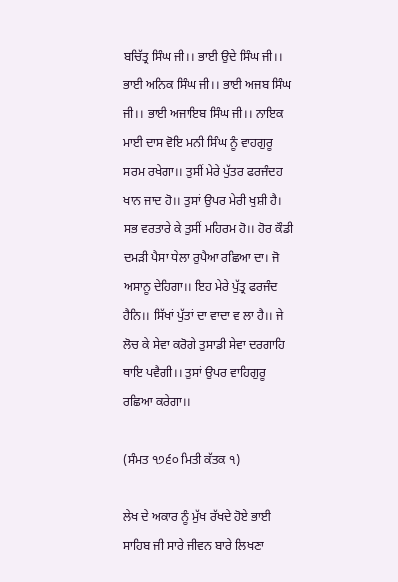ਬਚਿੱਤ੍ਰ ਸਿੰਘ ਜੀ।। ਭਾਈ ਉਦੇ ਸਿੰਘ ਜੀ।। ਭਾਈ ਅਨਿਕ ਸਿੰਘ ਜੀ।। ਭਾਈ ਅਜਬ ਸਿੰਘ ਜੀ।। ਭਾਈ ਅਜਾਇਬ ਸਿੰਘ ਜੀ।। ਨਾਇਕ ਮਾਈ ਦਾਸ ਵੋਇ ਮਨੀ ਸਿੰਘ ਨੂੰ ਵਾਹਗੁਰੂ ਸਰਮ ਰਖੇਗਾ।। ਤੁਸੀਂ ਮੇਰੇ ਪੁੱਤਰ ਫਰਜੰਦਹ ਖਾਨ ਜਾਦ ਹੋ।। ਤੁਸਾਂ ਉਪਰ ਮੇਰੀ ਖੁਸ਼ੀ ਹੈ। ਸਭ ਵਰਤਾਰੇ ਕੇ ਤੁਸੀਂ ਮਹਿਰਮ ਹੋ।। ਹੋਰ ਕੌਡੀ ਦਮੜੀ ਪੈਸਾ ਧੇਲਾ ਰੁਪੈਆ ਰਛਿਆ ਦਾ। ਜੋ ਅਸਾਨੂ ਦੇਹਿਗਾ।। ਇਹ ਮੇਰੇ ਪੁੱਤ੍ਰ ਫਰਜੰਦ ਹੈਨਿ।। ਸਿੱਖਾਂ ਪੁੱਤਾਂ ਦਾ ਵਾਦਾ ਵ ਲਾ ਹੈ।। ਜੇ ਲੋਚ ਕੇ ਸੇਵਾ ਕਰੋਗੇ ਤੁਸਾਡੀ ਸੇਵਾ ਦਰਗਾਹਿ ਥਾਇ ਪਵੈਗੀ।। ਤੁਸਾਂ ਉਪਰ ਵਾਹਿਗੁਰੂ ਰਛਿਆ ਕਰੇਗਾ।।

(ਸੰਮਤ ੧੭੬੦ ਮਿਤੀ ਕੱਤਕ ੧)

ਲੇਖ ਦੇ ਅਕਾਰ ਨੂੰ ਮੁੱਖ ਰੱਖਦੇ ਹੋਏ ਭਾਈ ਸਾਹਿਬ ਜੀ ਸਾਰੇ ਜੀਵਨ ਬਾਰੇ ਲਿਖਣਾ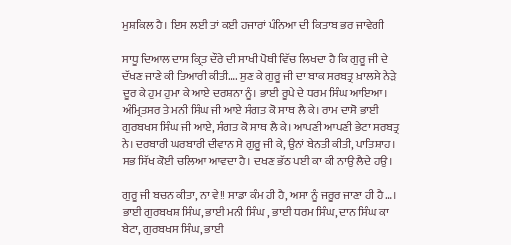ਮੁਸ਼ਕਿਲ ਹੈ। ਇਸ ਲਈ ਤਾਂ ਕਈ ਹਜਾਰਾਂ ਪੰਨਿਆ ਦੀ ਕਿਤਾਬ ਭਰ ਜਾਵੇਗੀ

ਸਾਧੂ ਦਿਆਲ ਦਾਸ ਕ੍ਰਿਤ ਦੌਰੇ ਦੀ ਸਾਖੀ ਪੋਥੀ ਵਿੱਚ ਲਿਖਦਾ ਹੈ ਕਿ ਗੁਰੂ ਜੀ ਦੇ ਦੱਖਣ ਜਾਣੇ ਕੀ ਤਿਆਰੀ ਕੀਤੀ…. ਸੁਣ ਕੇ ਗੁਰੂ ਜੀ ਦਾ ਬਾਕ ਸਰਬਤ੍ਰ ਖ਼ਾਲਸੇ ਨੇੜੇ ਦੂਰ ਕੇ ਹੁਮ ਹੁਮਾ ਕੇ ਆਏ ਦਰਸ਼ਨਾ ਨੂੰ। ਭਾਈ ਰੂਪੇ ਦੇ ਧਰਮ ਸਿੰਘ ਆਇਆ। ਅੰਮ੍ਰਿਤਸਰ ਤੇ ਮਨੀ ਸਿੰਘ ਜੀ ਆਏ ਸੰਗਤ ਕੋ ਸਾਥ ਲੈ ਕੇ। ਰਾਮ ਦਾਸੋ ਭਾਈ ਗੁਰਬਖਸ ਸਿੰਘ ਜੀ ਆਏ, ਸੰਗਤ ਕੋ ਸਾਥ ਲੈ ਕੇ। ਆਪਣੀ ਆਪਣੀ ਭੇਟਾ ਸਰਬਤ੍ਰ ਨੇ। ਦਰਬਾਰੀ ਘਰਬਾਰੀ ਦੀਵਾਨ ਸੇ ਗੁਰੂ ਜੀ ਕੇ, ਉਨਾਂ ਬੇਨਤੀ ਕੀਤੀ, ਪਾਤਿਸ਼ਾਹ। ਸਭ ਸਿੱਖ ਕੋਈ ਚਲਿਆ ਆਵਦਾ ਹੈ। ਦਖਣ ਭੱਠ ਪਈ ਕਾ ਕੀ ਨਾਉ ਲੈਦੇ ਹਉ।

ਗੁਰੂ ਜੀ ਬਚਨ ਕੀਤਾ, ਨਾ ਵੇ!! ਸਾਡਾ ਕੰਮ ਹੀ ਹੈ, ਅਸਾ ਨੂੰ ਜਰੂਰ ਜਾਣਾ ਹੀ ਹੈ…। ਭਾਈ ਗੁਰਬਖਸ਼ ਸਿੰਘ, ਭਾਈ ਮਨੀ ਸਿੰਘ , ਭਾਈ ਧਰਮ ਸਿੰਘ, ਦਾਨ ਸਿੰਘ ਕਾ ਬੇਟਾ, ਗੁਰਬਖਸ ਸਿੰਘ, ਭਾਈ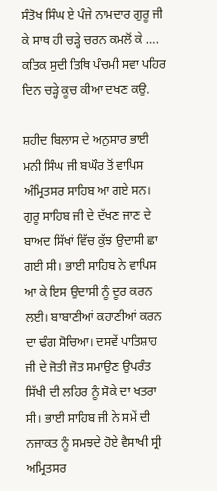ਸੰਤੋਖ ਸਿੰਘ ਏ ਪੰਜੇ ਨਾਮਦਾਰ ਗੁਰੂ ਜੀ ਕੇ ਸਾਥ ਹੀ ਚੜ੍ਹੇ ਚਰਨ ਕਮਲੋਂ ਕੇ …. ਕਤਿਕ ਸੁਦੀ ਤਿਥਿ ਪੰਚਮੀ ਸਵਾ ਪਹਿਰ ਦਿਨ ਚੜ੍ਹੇ ਕੂਚ ਕੀਆ ਦਖਣ ਕਉ.

ਸ਼ਹੀਦ ਬਿਲਾਸ ਦੇ ਅਨੁਸਾਰ ਭਾਈ ਮਨੀ ਸਿੰਘ ਜੀ ਬਘੌਰ ਤੋਂ ਵਾਪਿਸ ਅੰਮ੍ਰਿਤਸਰ ਸਾਹਿਬ ਆ ਗਏ ਸਨ। ਗੁਰੂ ਸਾਹਿਬ ਜੀ ਦੇ ਦੱਖਣ ਜਾਣ ਦੇ ਬਾਅਦ ਸਿੱਖਾਂ ਵਿੱਚ ਕੁੱਝ ਉਦਾਸੀ ਛਾ ਗਈ ਸੀ। ਭਾਈ ਸਾਹਿਬ ਨੇ ਵਾਪਿਸ ਆ ਕੇ ਇਸ ਉਦਾਸੀ ਨੂੰ ਦੂਰ ਕਰਨ ਲਈ। ਬਾਬਾਣੀਆਂ ਕਹਾਣੀਆਂ ਕਰਨ ਦਾ ਢੰਗ ਸੋਚਿਆ। ਦਸਵੇਂ ਪਾਤਿਸ਼ਾਹ ਜੀ ਦੇ ਜੋਤੀ ਜੋਤ ਸਮਾਉਣ ਉਪਰੰਤ ਸਿੱਖੀ ਦੀ ਲਹਿਰ ਨੂੰ ਸੋਕੇ ਦਾ ਖਤਰਾ ਸੀ। ਭਾਈ ਸਾਹਿਬ ਜੀ ਨੇ ਸਮੇਂ ਦੀ ਨਜਾਕਤ ਨੂੰ ਸਮਝਦੇ ਹੋਏ ਵੈਸਾਖੀ ਸ੍ਰੀ ਅਮ੍ਰਿਤਸਰ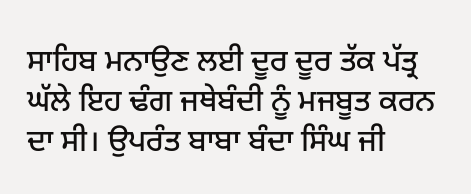ਸਾਹਿਬ ਮਨਾਉਣ ਲਈ ਦੂਰ ਦੂਰ ਤੱਕ ਪੱਤ੍ਰ ਘੱਲੇ ਇਹ ਢੰਗ ਜਥੇਬੰਦੀ ਨੂੰ ਮਜਬੂਤ ਕਰਨ ਦਾ ਸੀ। ਉਪਰੰਤ ਬਾਬਾ ਬੰਦਾ ਸਿੰਘ ਜੀ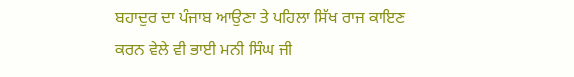ਬਹਾਦੁਰ ਦਾ ਪੰਜਾਬ ਆਉਣਾ ਤੇ ਪਹਿਲਾ ਸਿੱਖ ਰਾਜ ਕਾਇਣ ਕਰਨ ਵੇਲੇ ਵੀ ਭਾਈ ਮਨੀ ਸਿੰਘ ਜੀ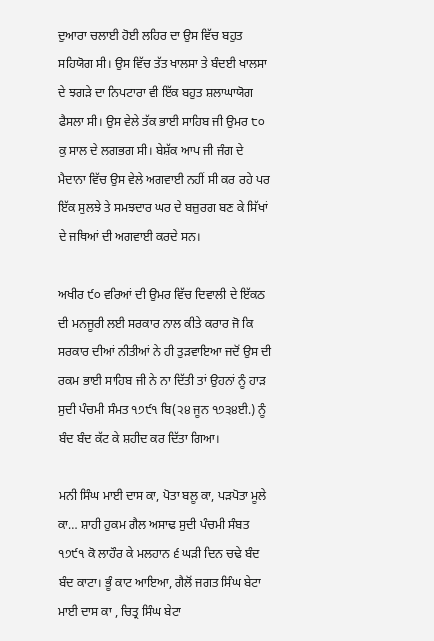ਦੁਆਰਾ ਚਲਾਈ ਹੋਈ ਲਹਿਰ ਦਾ ਉਸ ਵਿੱਚ ਬਹੁਤ ਸਹਿਯੋਗ ਸੀ। ਉਸ ਵਿੱਚ ਤੱਤ ਖਾਲਸਾ ਤੇ ਬੰਦਈ ਖਾਲਸਾ ਦੇ ਝਗੜੇ ਦਾ ਨਿਪਟਾਰਾ ਵੀ ਇੱਕ ਬਹੁਤ ਸ਼ਲਾਘਾਯੋਗ ਫੈਸਲਾ ਸੀ। ਉਸ ਵੇਲੇ ਤੱਕ ਭਾਈ ਸਾਹਿਬ ਜੀ ਉਮਰ ੮੦ ਕੁ ਸਾਲ ਦੇ ਲਗਭਗ ਸੀ। ਬੇਸ਼ੱਕ ਆਪ ਜੀ ਜੰਗ ਦੇ ਮੈਦਾਨਾ ਵਿੱਚ ਉਸ ਵੇਲੇ ਅਗਵਾਈ ਨਹੀਂ ਸੀ ਕਰ ਰਹੇ ਪਰ ਇੱਕ ਸੁਲਝੇ ਤੇ ਸਮਝਦਾਰ ਘਰ ਦੇ ਬਜ਼ੁਰਗ ਬਣ ਕੇ ਸਿੱਖਾਂ ਦੇ ਜਥਿਆਂ ਦੀ ਅਗਵਾਈ ਕਰਦੇ ਸਨ।

ਅਖੀਰ ੯੦ ਵਰਿਆਂ ਦੀ ਉਮਰ ਵਿੱਚ ਦਿਵਾਲੀ ਦੇ ਇੱਕਠ ਦੀ ਮਨਜੂਰੀ ਲਈ ਸਰਕਾਰ ਨਾਲ ਕੀਤੇ ਕਰਾਰ ਜੋ ਕਿ ਸਰਕਾਰ ਦੀਆਂ ਨੀਤੀਆਂ ਨੇ ਹੀ ਤੁੜਵਾਇਆ ਜਦੋਂ ਉਸ ਦੀ ਰਕਮ ਭਾਈ ਸਾਹਿਬ ਜੀ ਨੇ ਨਾ ਦਿੱਤੀ ਤਾਂ ਉਹਨਾਂ ਨੂੰ ਹਾੜ ਸੁਦੀ ਪੰਚਮੀ ਸੰਮਤ ੧੭੯੧ ਬਿ(੨੪ ਜੂਨ ੧੭੩੪ਈ.) ਨੂੰ ਬੰਦ ਬੰਦ ਕੱਟ ਕੇ ਸ਼ਹੀਦ ਕਰ ਦਿੱਤਾ ਗਿਆ।

ਮਨੀ ਸਿੰਘ ਮਾਈ ਦਾਸ ਕਾ, ਪੋਤਾ ਬਲੂ ਕਾ, ਪੜਪੋਤਾ ਮੂਲੇ ਕਾ… ਸ਼ਾਹੀ ਹੁਕਮ ਗੈਲ ਅਸਾਢ ਸੁਦੀ ਪੰਚਮੀ ਸੰਬਤ ੧੭੯੧ ਕੋ ਲਾਹੌਰ ਕੇ ਮਲਹਾਨ ੬ ਘੜੀ ਦਿਨ ਚਢੇ ਬੰਦ ਬੰਦ ਕਾਟਾ। ਭੂੰ ਕਾਟ ਆਇਆ, ਗੈਲੋਂ ਜਗਤ ਸਿੰਘ ਬੇਟਾ ਮਾਈ ਦਾਸ ਕਾ , ਚਿਤ੍ਰ ਸਿੰਘ ਬੇਟਾ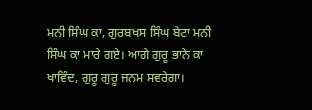ਮਨੀ ਸਿੰਘ ਕਾ, ਗੁਰਬਖਸ ਸਿੰਘ ਬੇਟਾ ਮਨੀ ਸਿੰਘ ਕਾ ਮਾਰੇ ਗਏ। ਆਗੇ ਗੁਰੂ ਭਾਨੇ ਕਾ ਖਾਵਿੰਦ, ਗੁਰੂ ਗੁਰੂ ਜਨਮ ਸਵਰੇਗਾ।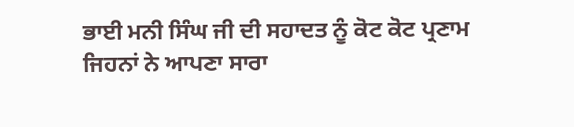ਭਾਈ ਮਨੀ ਸਿੰਘ ਜੀ ਦੀ ਸਹਾਦਤ ਨੂੰ ਕੋਟ ਕੋਟ ਪ੍ਰਣਾਮ ਜਿਹਨਾਂ ਨੇ ਆਪਣਾ ਸਾਰਾ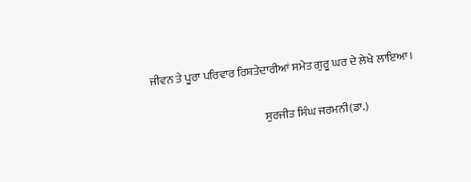ਜੀਵਨ ਤੇ ਪੂਰਾ ਪਰਿਵਾਰ ਰਿਸ਼ਤੇਦਾਰੀਆਂ ਸਮੇਤ ਗੁਰੂ ਘਰ ਦੇ ਲੇਖੇ ਲਾਇਆ।

                                                 ਸੁਰਜੀਤ ਸਿੰਘ ਜਰਮਨੀ(ਡਾ.)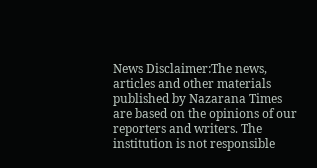News Disclaimer:The news, articles and other materials published by Nazarana Times are based on the opinions of our reporters and writers. The institution is not responsible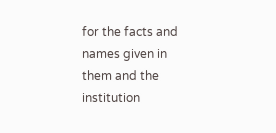for the facts and names given in them and the institution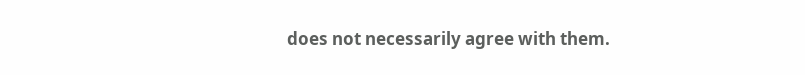does not necessarily agree with them.